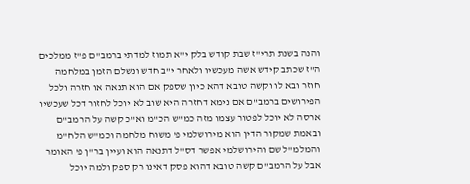והנה בשנת תרי"ז שבת קודש בלק י"א תמוז למדתי ברמב"ם פ"ז ממלכים ה"ז שכתב קידש אשה מעכשיו ולאחר י"ב חדש ונשלם הזמן במלחמה חוזר ובא לו וקשה טובא דהא כיון שספק אם הוא תנאה או חזרה ולכל הפירושים ברמב"ם אם נימא דחזרה היא שוב לא יוכל לחזור דכל שעכשיו ארסה לא יוכל לפטור עצמו מזה כמ"ש הכ"מ וא"כ קשה על הרמב"ם ובאמת שמקור הדין הוא מירושלמי פ' משוח מלחמה וכמ"ש הלח"מ והמלמ"ל שם והירושלמי אפשר דס"ל דתנאה הוא ועיין בר"ן פ' האומר אבל על הרמב"ם קשה טובא דהוא פסק דאינו רק ספק ולמה יוכל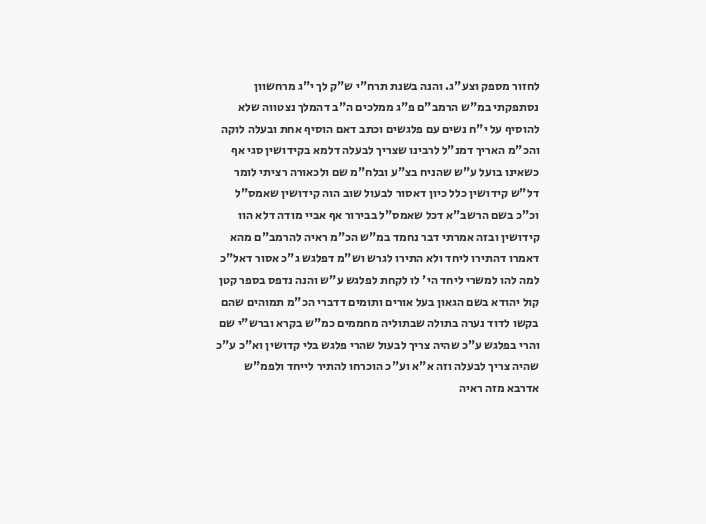לחזור מספק וצע"ג. והנה בשנת תרח"י ש"ק לך י"ג מרחשוון נסתפקתי במ"ש הרמב"ם פ"ג ממלכים ה"ב דהמלך נצטווה שלא להוסיף על י"ח נשים עם פלגשים וכתב דאם הוסיף אחת ובעלה לוקה והכ"מ האריך דמנ"ל לרבינו שצריך לבעלה דלמא בקידושין סגי אף כשאינו בועל ע"ש שהניח בצ"ע ובלח"מ שם ולכאורה רציתי לומר דל"ש קידושין כלל כיון דאסור לבעול שוב הוה קידושין שאמס"ל וכ"כ בשם הרשב"א דכל שאמס"ל בבירור אף אביי מודה דלא הוו קידושין ובזה אמרתי דבר נחמד במ"ש הכ"מ ראיה להרמב"ם מהא דאמרו דהתירו ליחד ולא התירו לגרש וש"מ דפלגש ג"כ אסור דאל"כ למה להו למשרי ליחד הי' לו לקחת לפלגש ע"ש והנה נדפס בספר קטן קול יהודא בשם הגאון בעל אורים ותומים דדברי הכ"מ תמוהים שהם בקשו לדוד נערה בתולה שבתוליה מחממים כמ"ש בקרא וברש"י שם והרי בפלגש ע"כ שהיה צריך לבעול שהרי פלגש בלי קדושין וא"כ ע"כ שהיה צריך לבעלה וזה א"א וע"כ הוכרחו להתיר לייחד ולפמ"ש אדרבא מזה ראיה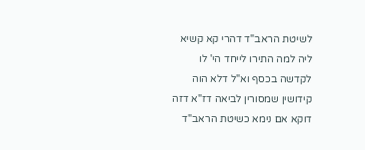לשיטת הראב"ד דהרי קא קשיא ליה למה התירו לייחד הי' לו לקדשה בכסף וא"ל דלא הוה קידושין שמסורין לביאה דז"א דזה דוקא אם נימא כשיטת הראב"ד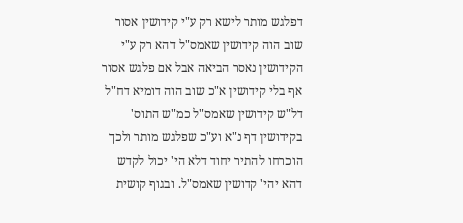דפלגש מותר לישא רק ע"י קידושין אסור שוב הוה קידושין שאמס"ל דהא רק ע"י הקידושין נאסר הביאה אבל אם פלגש אסור אף בלי קידושין א"כ שוב הוה דומיא דח"ל דל"ש קידושין שאמס"ל כמ"ש התוס' בקידושין דף נ"א וע"כ שפלגש מותר ולכך הוכרחו להתיר יחוד דלא הי' יכול לקדש דהא יהי' קדושין שאמס"ל. ובגוף קושית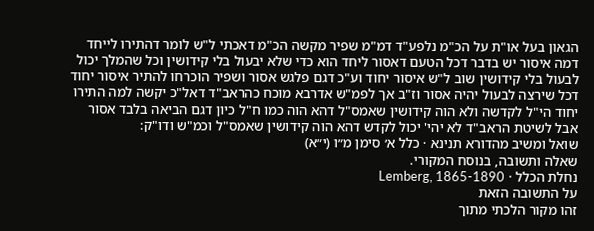הגאון בעל או"ת על הכ"מ נלפע"ד דמ"מ שפיר מקשה הכ"מ דאכתי ל"ש לומר דהתירו לייחד דמה איסור יש בדבר דכל הטעם דאסור ליחד הוא כדי שלא יבעול בלי קידושין וכל שהמלך יכול לבעול בלי קידושין שוב ל"ש איסור יחוד וע"כ דגם פלגש אסור ושפיר הוכרחו להתיר איסור יחוד דכל שירצה לבעול יהיה אסור וז"ב אך לפמ"ש אדרבא מוכח כהראב"ד דאל"כ יקשה למה התירו יחוד הי"ל לקדשה ולא הוה קידושין שאמס"ל דהא הוה כמו ח"ל כיון דגם הביאה בלבד אסור אבל לשיטת הראב"ד לא יהי' יכול לקדש דהא הוה קידושין שאמס"ל וכמ"ש ודו"ק:
שואל ומשיב מהדורא תנינא · כלל א׳ סימן מ״ו (י״א)
שאלה ותשובה, בנוסח המקורי.
נחלת הכלל · Lemberg, 1865-1890
על התשובה הזאת
זהו מקור הלכתי מתוך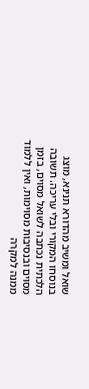שואל ומשיב מהדורא תנינא, מוצג בנוסחו המקורי ובלי עריכה. תשובה הלכתית נכתבה לשואל מסוים, בזמן מסוים ובנסיבות מסוימות, ואין ללמוד ממנה למקרה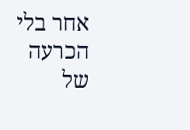אחר בלי הכרעה של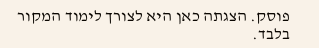פוסק. הצגתה כאן היא לצורך לימוד המקור בלבד.